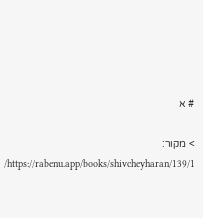# א

> מקור: https://rabenu.app/books/shivcheyharan/139/1/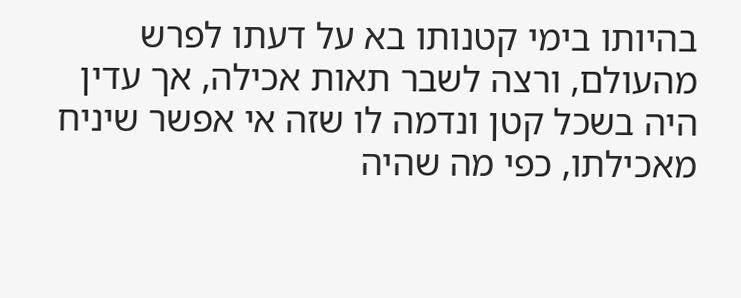בהיותו בימי קטנותו בא על דעתו לפרש מהעולם, ורצה לשבר תאות אכילה, אך עדין היה בשכל קטן ונדמה לו שזה אי אפשר שיניח מאכילתו, כפי מה שהיה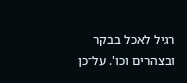רגיל לאכל בבקר ובצהרים וכו'. על־כן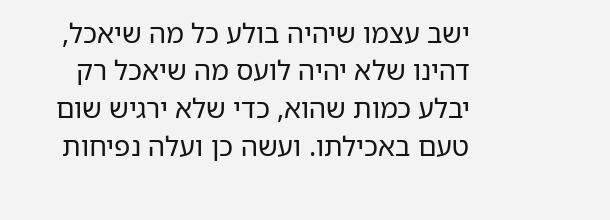ישב עצמו שיהיה בולע כל מה שיאכל, דהינו שלא יהיה לועס מה שיאכל רק יבלע כמות שהוא, כדי שלא ירגיש שום טעם באכילתו. ועשה כן ועלה נפיחות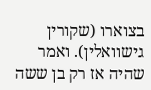בצוארו (שקורין גישוואלין). ואמר שהיה אז רק בן ששה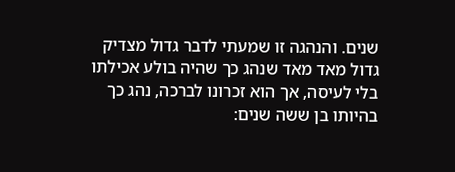שנים. והנהגה זו שמעתי לדבר גדול מצדיק גדול מאד מאד שנהג כך שהיה בולע אכילתו בלי לעיסה, אך הוא זכרונו לברכה, נהג כך בהיותו בן ששה שנים: